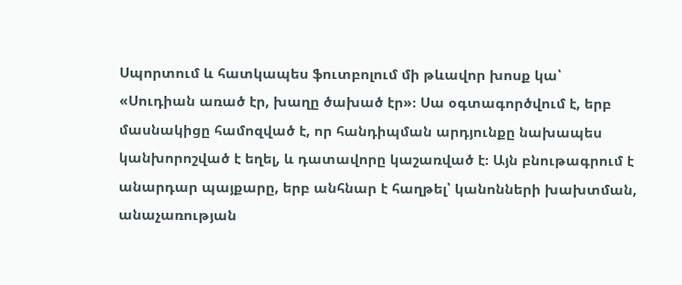Սպորտում և հատկապես ֆուտբոլում մի թևավոր խոսք կա՝ «Սուդիան առած էր, խաղը ծախած էր»։ Սա օգտագործվում է, երբ մասնակիցը համոզված է, որ հանդիպման արդյունքը նախապես կանխորոշված է եղել, և դատավորը կաշառված է։ Այն բնութագրում է անարդար պայքարը, երբ անհնար է հաղթել՝ կանոնների խախտման, անաչառության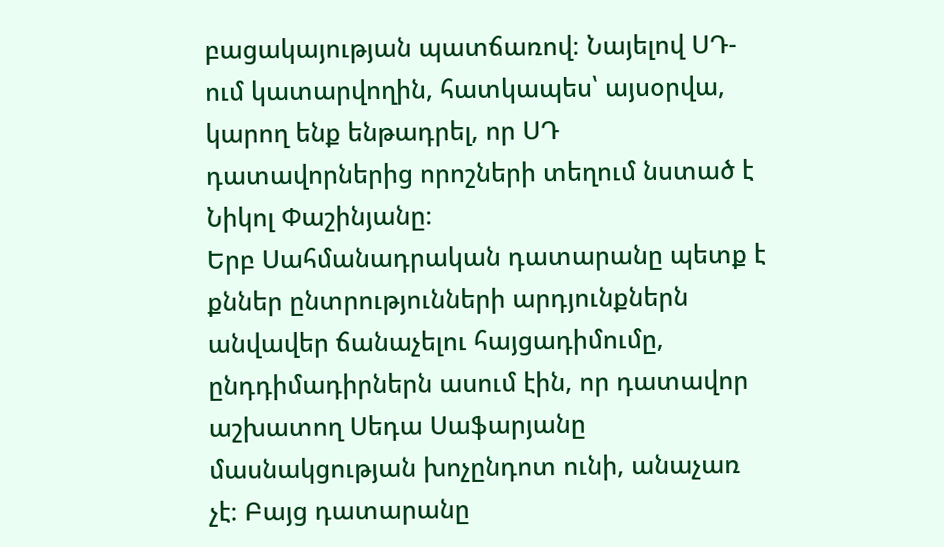բացակայության պատճառով։ Նայելով ՍԴ-ում կատարվողին, հատկապես՝ այսօրվա, կարող ենք ենթադրել, որ ՍԴ դատավորներից որոշների տեղում նստած է Նիկոլ Փաշինյանը։
Երբ Սահմանադրական դատարանը պետք է քններ ընտրությունների արդյունքներն անվավեր ճանաչելու հայցադիմումը, ընդդիմադիրներն ասում էին, որ դատավոր աշխատող Սեդա Սաֆարյանը մասնակցության խոչընդոտ ունի, անաչառ չէ։ Բայց դատարանը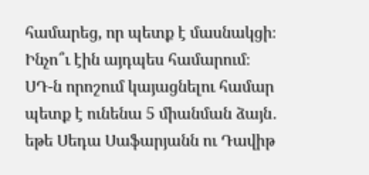համարեց, որ պետք է մասնակցի։ Ինչո՞ւ էին այդպես համարում։ ՍԴ-ն որոշում կայացնելու համար պետք է ունենա 5 միանման ձայն․ եթե Սեդա Սաֆարյանն ու Դավիթ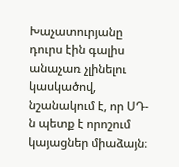Խաչատուրյանը դուրս էին գալիս անաչառ չլինելու կասկածով, նշանակում է, որ ՍԴ-ն պետք է որոշում կայացներ միաձայն։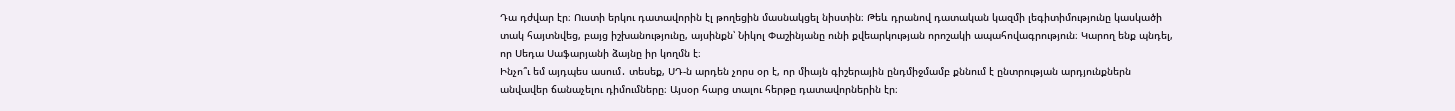Դա դժվար էր։ Ուստի երկու դատավորին էլ թողեցին մասնակցել նիստին։ Թեև դրանով դատական կազմի լեգիտիմությունը կասկածի տակ հայտնվեց, բայց իշխանությունը, այսինքն՝ Նիկոլ Փաշինյանը ունի քվեարկության որոշակի ապահովագրություն։ Կարող ենք պնդել, որ Սեդա Սաֆարյանի ձայնը իր կողմն է։
Ինչո՞ւ եմ այդպես ասում․ տեսեք, ՍԴ-ն արդեն չորս օր է, որ միայն գիշերային ընդմիջմամբ քննում է ընտրության արդյունքներն անվավեր ճանաչելու դիմումները։ Այսօր հարց տալու հերթը դատավորներին էր։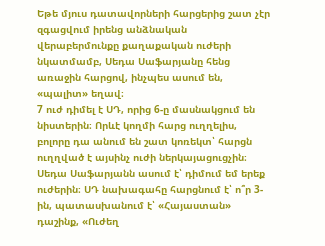Եթե մյուս դատավորների հարցերից շատ չէր զգացվում իրենց անձնական վերաբերմունքը քաղաքական ուժերի նկատմամբ, Սեդա Սաֆարյանը հենց առաջին հարցով, ինչպես ասում են, «պալիտ» եղավ։
7 ուժ դիմել է ՍԴ, որից 6-ը մասնակցում են նիստերին։ Որևէ կողմի հարց ուղղելիս, բոլորը դա անում են շատ կոռեկտ՝ հարցն ուղղված է այսինչ ուժի ներկայացուցչին։ Սեդա Սաֆարյանն ասում է՝ դիմում եմ երեք ուժերին։ ՍԴ նախագահը հարցնում է՝ ո՞ր 3-ին, պատասխանում է՝ «Հայաստան» դաշինք, «Ուժեղ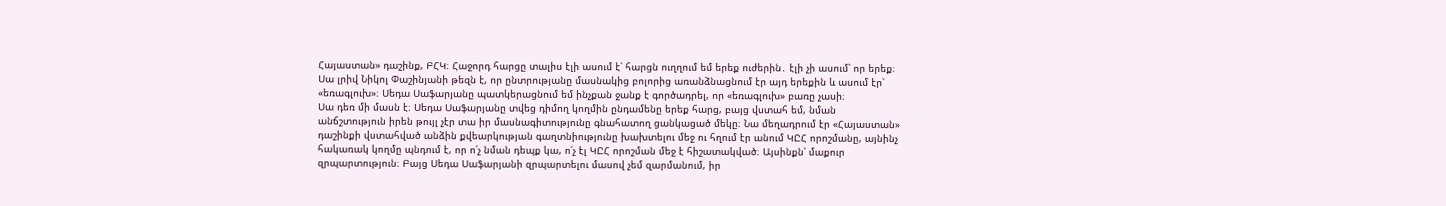Հայաստան» դաշինք, ԲՀԿ։ Հաջորդ հարցը տալիս էլի ասում է՝ հարցն ուղղում եմ երեք ուժերին․ էլի չի ասում՝ որ երեք։ Սա լրիվ Նիկոլ Փաշինյանի թեզն է, որ ընտրությանը մասնակից բոլորից առանձնացնում էր այդ երեքին և ասում էր՝ «եռագլուխ»։ Սեդա Սաֆարյանը պատկերացնում եմ ինչքան ջանք է գործադրել, որ «եռագլուխ» բառը չասի։
Սա դեռ մի մասն է։ Սեդա Սաֆարյանը տվեց դիմող կողմին ընդամենը երեք հարց, բայց վստահ եմ, նման անճշտություն իրեն թույլ չէր տա իր մասնագիտությունը գնահատող ցանկացած մեկը։ Նա մեղադրում էր «Հայաստան» դաշինքի վստահված անձին քվեարկության գաղտնիությունը խախտելու մեջ ու հղում էր անում ԿԸՀ որոշմանը, այնինչ հակառակ կողմը պնդում է, որ ո՛չ նման դեպք կա, ո՛չ էլ ԿԸՀ որոշման մեջ է հիշատակված։ Այսինքն՝ մաքուր զրպարտություն։ Բայց Սեդա Սաֆարյանի զրպարտելու մասով չեմ զարմանում, իր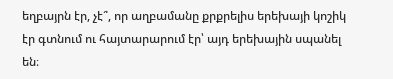եղբայրն էր, չէ՞, որ աղբամանը քրքրելիս երեխայի կոշիկ էր գտնում ու հայտարարում էր՝ այդ երեխային սպանել են։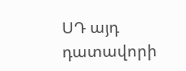ՍԴ այդ դատավորի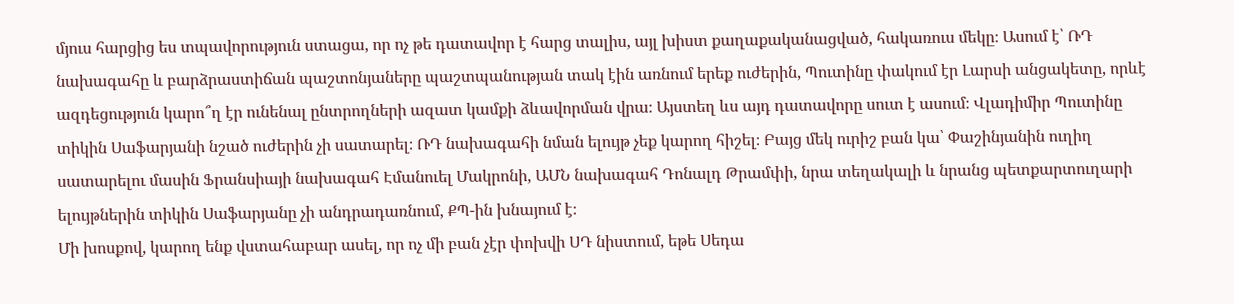մյուս հարցից ես տպավորություն ստացա, որ ոչ թե դատավոր է հարց տալիս, այլ խիստ քաղաքականացված, հակառուս մեկը։ Ասում է՝ ՌԴ նախագահը և բարձրաստիճան պաշտոնյաները պաշտպանության տակ էին առնում երեք ուժերին, Պուտինը փակում էր Լարսի անցակետը, որևէ ազդեցություն կարո՞ղ էր ունենալ ընտրողների ազատ կամքի ձևավորման վրա։ Այստեղ ևս այդ դատավորը սուտ է ասում։ Վլադիմիր Պուտինը տիկին Սաֆարյանի նշած ուժերին չի սատարել։ ՌԴ նախագահի նման ելույթ չեք կարող հիշել։ Բայց մեկ ուրիշ բան կա՝ Փաշինյանին ուղիղ սատարելու մասին Ֆրանսիայի նախագահ Էմանուել Մակրոնի, ԱՄՆ նախագահ Դոնալդ Թրամփի, նրա տեղակալի և նրանց պետքարտուղարի ելույթներին տիկին Սաֆարյանը չի անդրադառնում, ՔՊ-ին խնայում է։
Մի խոսքով, կարող ենք վստահաբար ասել, որ ոչ մի բան չէր փոխվի ՍԴ նիստում, եթե Սեդա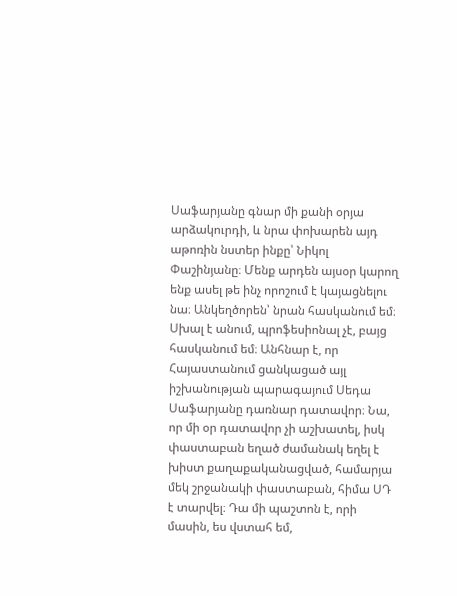Սաֆարյանը գնար մի քանի օրյա արձակուրդի, և նրա փոխարեն այդ աթոռին նստեր ինքը՝ Նիկոլ Փաշինյանը։ Մենք արդեն այսօր կարող ենք ասել թե ինչ որոշում է կայացնելու նա։ Անկեղծորեն՝ նրան հասկանում եմ։ Սխալ է անում, պրոֆեսիոնալ չէ, բայց հասկանում եմ։ Անհնար է, որ Հայաստանում ցանկացած այլ իշխանության պարագայում Սեդա Սաֆարյանը դառնար դատավոր։ Նա, որ մի օր դատավոր չի աշխատել, իսկ փաստաբան եղած ժամանակ եղել է խիստ քաղաքականացված, համարյա մեկ շրջանակի փաստաբան, հիմա ՍԴ է տարվել։ Դա մի պաշտոն է, որի մասին, ես վստահ եմ,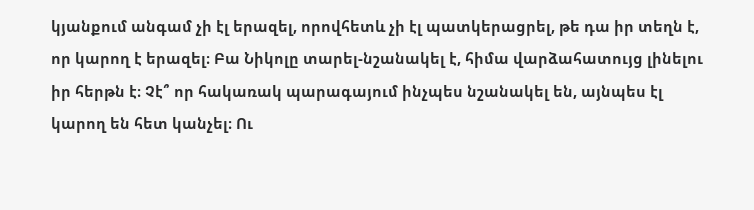կյանքում անգամ չի էլ երազել, որովհետև չի էլ պատկերացրել, թե դա իր տեղն է, որ կարող է երազել։ Բա Նիկոլը տարել-նշանակել է, հիմա վարձահատույց լինելու իր հերթն է։ Չէ՞ որ հակառակ պարագայում ինչպես նշանակել են, այնպես էլ կարող են հետ կանչել։ Ու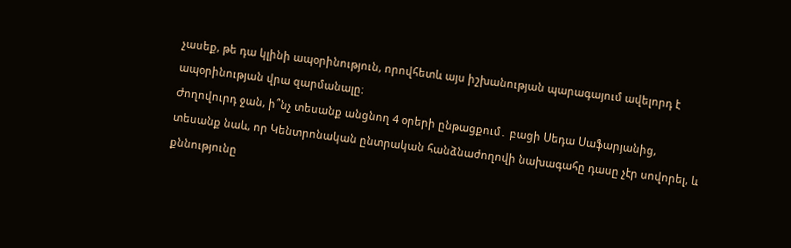չասեք, թե դա կլինի ապօրինություն, որովհետև այս իշխանության պարագայում ավելորդ է ապօրինության վրա զարմանալը։
Ժողովուրդ ջան, ի՞նչ տեսանք անցնող 4 օրերի ընթացքում․ բացի Սեդա Սաֆարյանից, տեսանք նաև, որ Կենտրոնական ընտրական հանձնաժողովի նախագահը դասը չէր սովորել, և քննությունը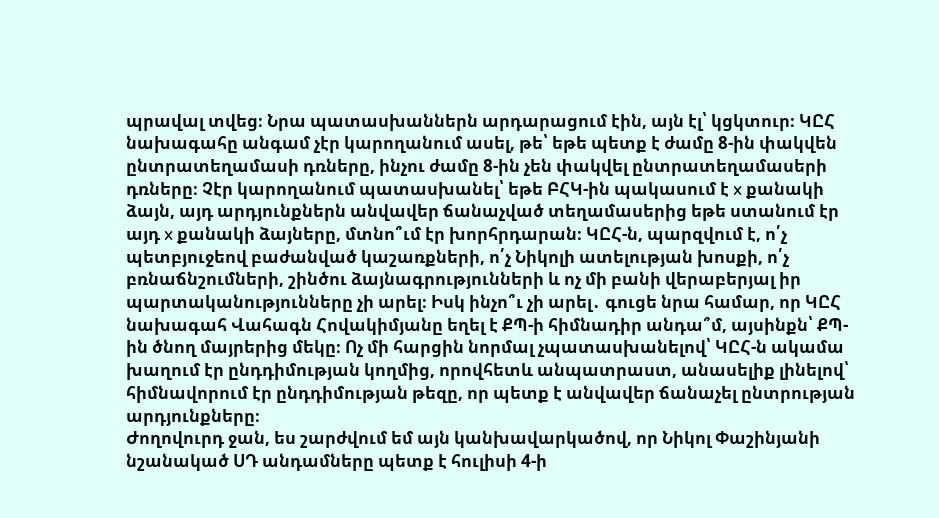պրավալ տվեց։ Նրա պատասխաններն արդարացում էին, այն էլ՝ կցկտուր։ ԿԸՀ նախագահը անգամ չէր կարողանում ասել, թե՝ եթե պետք է ժամը 8-ին փակվեն ընտրատեղամասի դռները, ինչու ժամը 8-ին չեն փակվել ընտրատեղամասերի դռները։ Չէր կարողանում պատասխանել՝ եթե ԲՀԿ-ին պակասում է x քանակի ձայն, այդ արդյունքներն անվավեր ճանաչված տեղամասերից եթե ստանում էր այդ x քանակի ձայները, մտնո՞ւմ էր խորհրդարան։ ԿԸՀ-ն, պարզվում է, ո՛չ պետբյուջեով բաժանված կաշառքների, ո՛չ Նիկոլի ատելության խոսքի, ո՛չ բռնաճնշումների, շինծու ձայնագրությունների և ոչ մի բանի վերաբերյալ իր պարտականությունները չի արել։ Իսկ ինչո՞ւ չի արել․ գուցե նրա համար, որ ԿԸՀ նախագահ Վահագն Հովակիմյանը եղել է ՔՊ-ի հիմնադիր անդա՞մ, այսինքն՝ ՔՊ-ին ծնող մայրերից մեկը։ Ոչ մի հարցին նորմալ չպատասխանելով՝ ԿԸՀ-ն ակամա խաղում էր ընդդիմության կողմից, որովհետև անպատրաստ, անասելիք լինելով՝ հիմնավորում էր ընդդիմության թեզը, որ պետք է անվավեր ճանաչել ընտրության արդյունքները։
Ժողովուրդ ջան, ես շարժվում եմ այն կանխավարկածով, որ Նիկոլ Փաշինյանի նշանակած ՍԴ անդամները պետք է հուլիսի 4-ի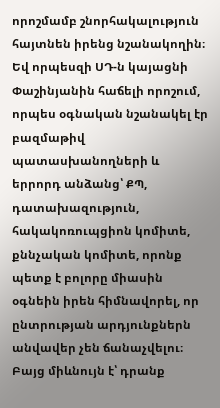որոշմամբ շնորհակալություն հայտնեն իրենց նշանակողին։ Եվ որպեսզի ՍԴ-ն կայացնի Փաշինյանին հաճելի որոշում, որպես օգնական նշանակել էր բազմաթիվ պատասխանողների և երրորդ անձանց՝ ՔՊ, դատախազություն, հակակոռուպցիոն կոմիտե, քննչական կոմիտե, որոնք պետք է բոլորը միասին օգնեին իրեն հիմնավորել, որ ընտրության արդյունքներն անվավեր չեն ճանաչվելու։ Բայց միևնույն է՝ դրանք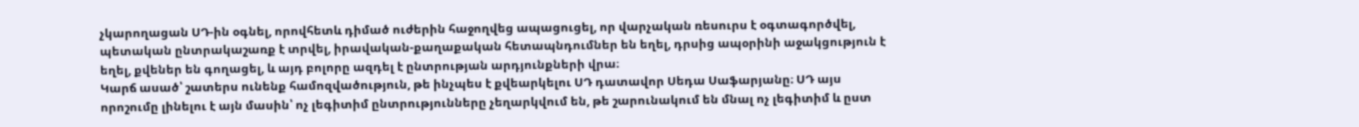չկարողացան ՍԴ-ին օգնել, որովհետև դիմած ուժերին հաջողվեց ապացուցել, որ վարչական ռեսուրս է օգտագործվել, պետական ընտրակաշառք է տրվել, իրավական-քաղաքական հետապնդումներ են եղել, դրսից ապօրինի աջակցություն է եղել, քվեներ են գողացել, և այդ բոլորը ազդել է ընտրության արդյունքների վրա։
Կարճ ասած՝ շատերս ունենք համոզվածություն, թե ինչպես է քվեարկելու ՍԴ դատավոր Սեդա Սաֆարյանը։ ՍԴ այս որոշումը լինելու է այն մասին՝ ոչ լեգիտիմ ընտրությունները չեղարկվում են, թե շարունակում են մնալ ոչ լեգիտիմ և ըստ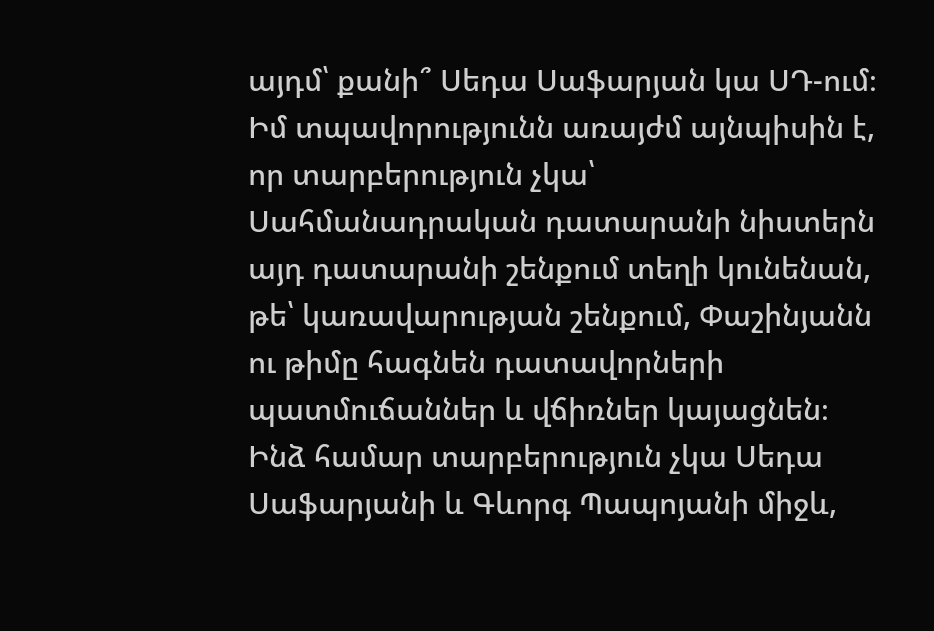այդմ՝ քանի՞ Սեդա Սաֆարյան կա ՍԴ-ում։ Իմ տպավորությունն առայժմ այնպիսին է, որ տարբերություն չկա՝ Սահմանադրական դատարանի նիստերն այդ դատարանի շենքում տեղի կունենան, թե՝ կառավարության շենքում, Փաշինյանն ու թիմը հագնեն դատավորների պատմուճաններ և վճիռներ կայացնեն։ Ինձ համար տարբերություն չկա Սեդա Սաֆարյանի և Գևորգ Պապոյանի միջև,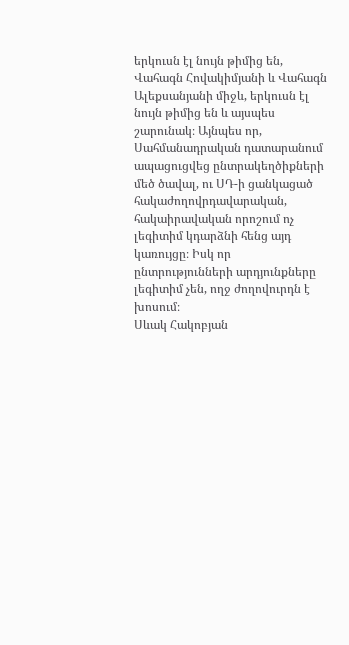երկուսն էլ նույն թիմից են, Վահագն Հովակիմյանի և Վահագն Ալեքսանյանի միջև, երկուսն էլ նույն թիմից են և այսպես շարունակ։ Այնպես որ, Սահմանադրական դատարանում ապացուցվեց ընտրակեղծիքների մեծ ծավալ, ու ՍԴ-ի ցանկացած հակաժողովրդավարական, հակաիրավական որոշում ոչ լեգիտիմ կդարձնի հենց այդ կառույցը։ Իսկ որ ընտրությունների արդյունքները լեգիտիմ չեն, ողջ ժողովուրդն է խոսում։
Սևակ Հակոբյան